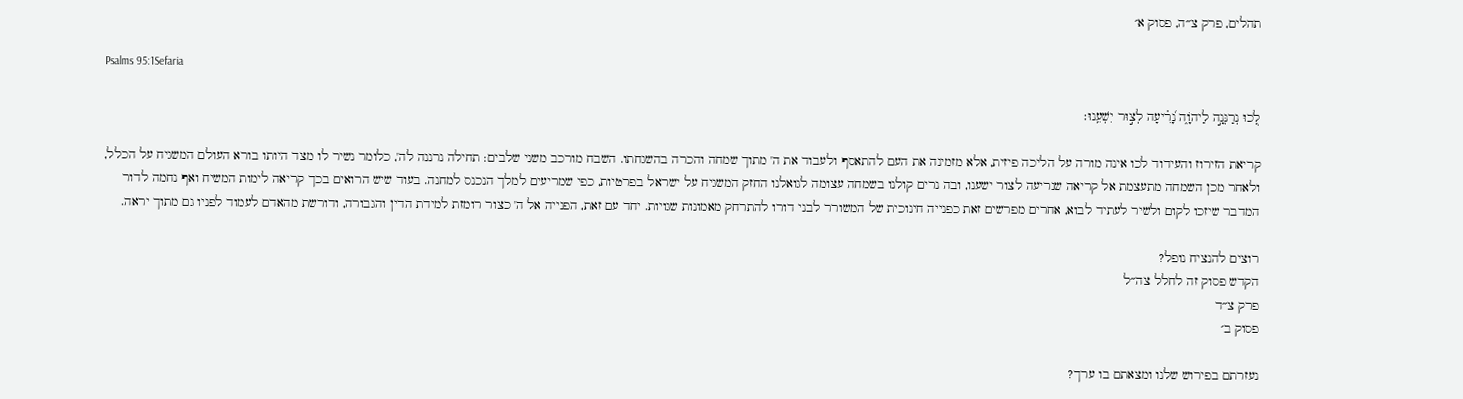תהלים, פרק צ״ה, פסוק א׳

Psalms 95:1Sefaria

לְ֭כוּ נְרַנְּנָ֣ה לַיהֹוָ֑ה נָ֝רִ֗יעָה לְצ֣וּר יִשְׁעֵֽנוּ׃

קריאת הזירוז והעידוד לכו אינה מורה על הליכה פיזית, אלא מזמינה את העם להתאסף ולעבוד את ה' מתוך שמחה והכרה בהשגחתו. השבח מורכב משני שלבים: תחילה נרננה לה', כלומר נשיר לו מצד היותו בורא העולם המשגיח על הכלל, ולאחר מכן השמחה מתעצמת אל קריאה שנריעה לצור ישענו, ובה נרים קולנו בשמחה עצומה לגואלנו החזק המשגיח על ישראל בפרטיות, כפי שמריעים למלך הנכנס למחנה. בעוד שיש הרואים בכך קריאה לימות המשיח ואף נחמה לדור המדבר שיזכו לקום ולשיר לעתיד לבוא, אחרים מפרשים זאת כפנייה חינוכית של המשורר לבני דורו להתרחק מאמונות שגויות. יחד עם זאת, הפנייה אל ה' כצור רומזת למידת הדין והגבורה, ודורשת מהאדם לעמוד לפניו גם מתוך יראה.

רוצים להנציח נופל?
הקדש פסוק זה לחלל צה״ל
פרק צ״ד
פסוק ב׳

נעזרתם בפירוש שלנו ומצאתם בו ערך?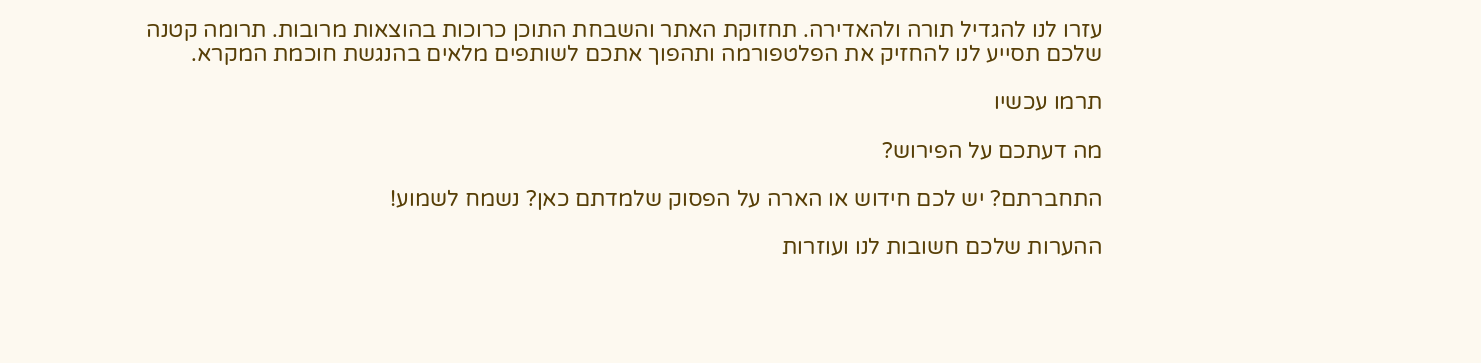עזרו לנו להגדיל תורה ולהאדירה. תחזוקת האתר והשבחת התוכן כרוכות בהוצאות מרובות. תרומה קטנה שלכם תסייע לנו להחזיק את הפלטפורמה ותהפוך אתכם לשותפים מלאים בהנגשת חוכמת המקרא.

תרמו עכשיו

מה דעתכם על הפירוש?

התחברתם? יש לכם חידוש או הארה על הפסוק שלמדתם כאן? נשמח לשמוע!

ההערות שלכם חשובות לנו ועוזרות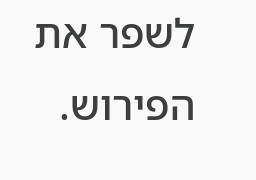לשפר את הפירוש.